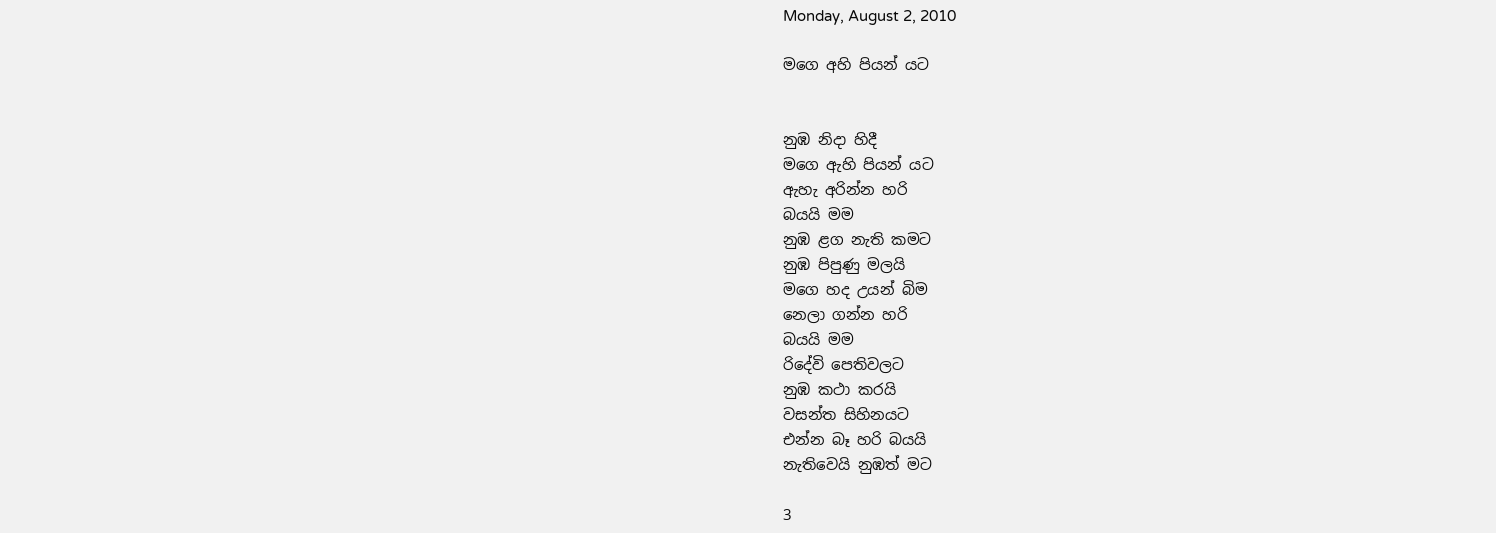Monday, August 2, 2010

මගෙ අහි පියන් ය‍ට


නුඹ නිදා හිදී
මගෙ ඇහි පියන් ය‍ට
ඇහැ අරින්න හරි
බයයි මම
නුඹ ළග නැති කමට
නුඹ පිපුණු මලයි
මගෙ හද උයන් බිම
නෙලා ගන්න හරි
බයයි මම
රිදේවි පෙතිවල‍ට
නුඹ කථා කරයි
වසන්ත සිහිනය‍ට
එන්න බෑ හරි බයයි
නැතිවෙයි නුඹත් ම‍ට

3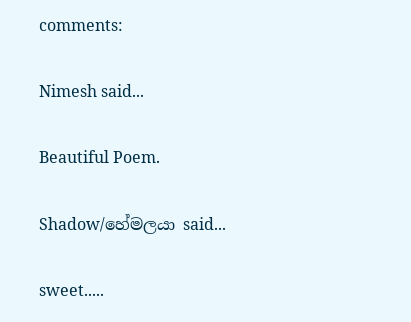comments:

Nimesh said...

Beautiful Poem.

Shadow/හේමලයා said...

sweet.....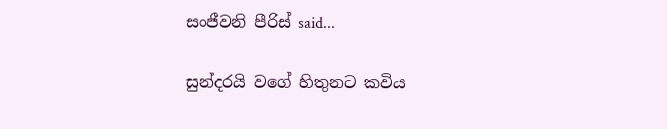සංජීවනි පීරිස් said...

සුන්දරයි වගේ හිතුනට කවිය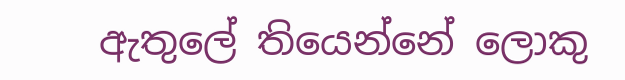ඇතුලේ තියෙන්නේ ලොකු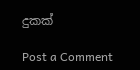දුකක්

Post a Comment